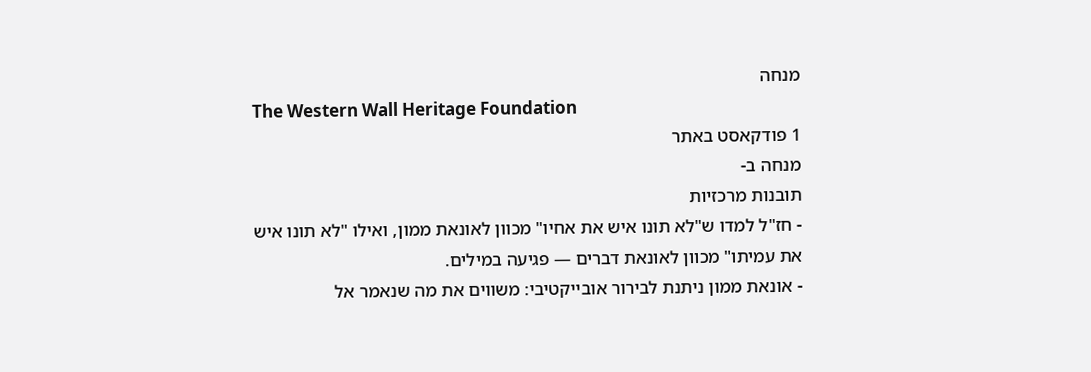מנחה
The Western Wall Heritage Foundation
1 פודקאסט באתר
מנחה ב-
תובנות מרכזיות
- חז"ל למדו ש"לא תונו איש את אחיו" מכוון לאונאת ממון, ואילו "לא תונו איש את עמיתו" מכוון לאונאת דברים — פגיעה במילים.
- אונאת ממון ניתנת לבירור אובייקטיבי: משווים את מה שנאמר אל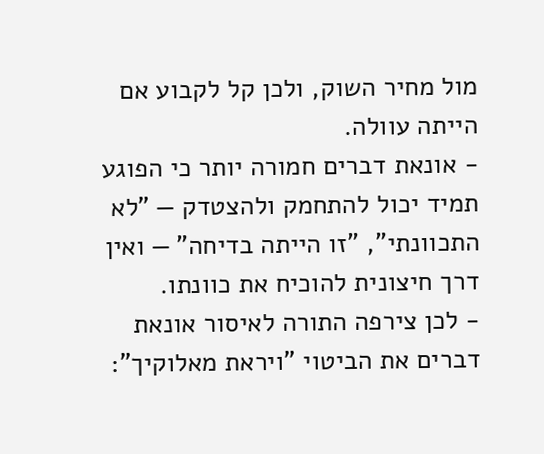מול מחיר השוק, ולכן קל לקבוע אם הייתה עוולה.
- אונאת דברים חמורה יותר כי הפוגע תמיד יכול להתחמק ולהצטדק — "לא התכוונתי", "זו הייתה בדיחה" — ואין דרך חיצונית להוכיח את כוונתו.
- לכן צירפה התורה לאיסור אונאת דברים את הביטוי "ויראת מאלוקיך":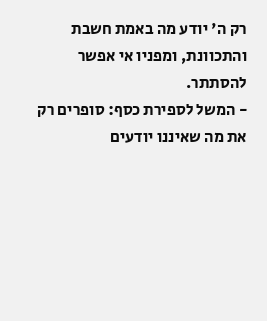רק ה' יודע מה באמת חשבת והתכוונת, ומפניו אי אפשר להסתתר.
- המשל לספירת כסף: סופרים רק את מה שאיננו יודעים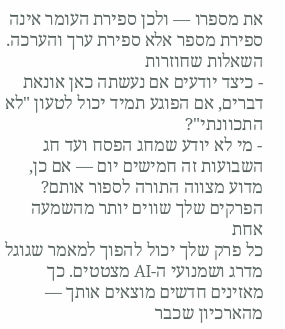את מספרו — ולכן ספירת העומר אינה ספירת מספר אלא ספירת ערך והערכה.
השאלות שחוזרות
- כיצד יודעים אם נעשתה כאן אונאת דברים, אם הפוגע תמיד יכול לטעון "לא התכוונתי"?
- מי לא יודע שמחג הפסח ועד חג השבועות זה חמישים יום — אם כן, מדוע מצווה התורה לספור אותם?
הפרקים שלך שווים יותר מהשמעה אחת
כל פרק שלך יכול להפוך למאמר שגוגל מדרג ושמנועי ה-AI מצטטים. כך מאזינים חדשים מוצאים אותך — מהארכיון שכבר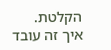הקלטת.
איך זה עובד